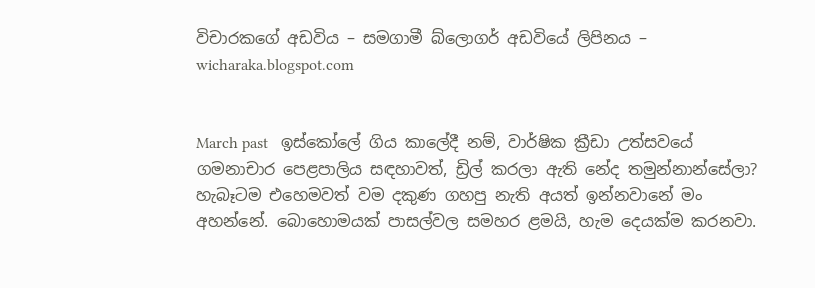විචාරකගේ අඩවිය – සමගාමී බ්ලොගර් අඩවියේ ලිපිනය – wicharaka.blogspot.com


March past   ඉස්කෝලේ ගිය කාලේදී නම්, වාර්ෂික ක්‍රීඩා උත්සවයේ ගමනාචාර පෙළපාලිය සඳහාවත්, ඩ්‍රිල් කරලා ඇති නේද තමුන්නාන්සේලා? හැබෑටම එහෙමවත් වම දකුණ ගහපු නැති අයත් ඉන්නවානේ මං අහන්නේ. බොහොමයක් පාසල්වල සමහර ළමයි, හැම දෙයක්ම කරනවා.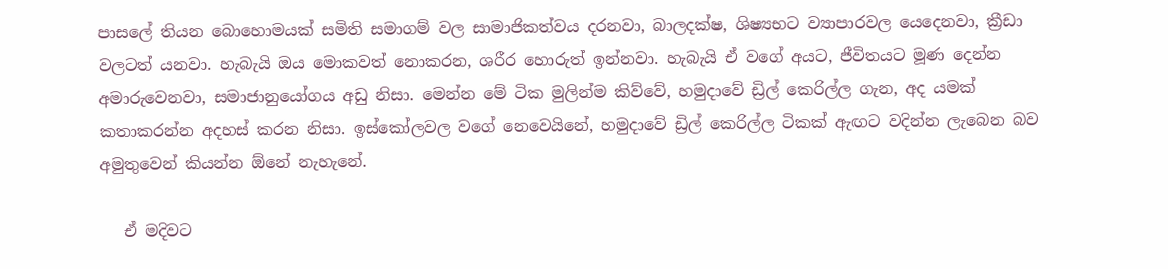පාසලේ තියන බොහොමයක් සමිති සමාගම් වල සාමාජිකත්වය දරනවා, බාලදක්ෂ, ශිෂ්‍යභට ව්‍යාපාරවල යෙදෙනවා, ක්‍රීඩා වලටත් යනවා. හැබැයි ඔය මොකවත් නොකරන, ශරීර හොරුත් ඉන්නවා. හැබැයි ඒ වගේ අයට, ජීවිතයට මූණ දෙන්න අමාරුවෙනවා, සමාජානුයෝගය අඩු නිසා. මෙන්න මේ ටික මුලින්ම කිව්වේ, හමුදාවේ ඩ්‍රිල් කෙරිල්ල ගැන, අද යමක් කතාකරන්න අදහස් කරන නිසා. ඉස්කෝලවල වගේ නෙවෙයිනේ, හමුදාවේ ඩ්‍රිල් කෙරිල්ල ටිකක් ඇඟට වදින්න ලැබෙන බව අමුතුවෙන් කියන්න ඕනේ නැහැනේ.

   ඒ මදිවට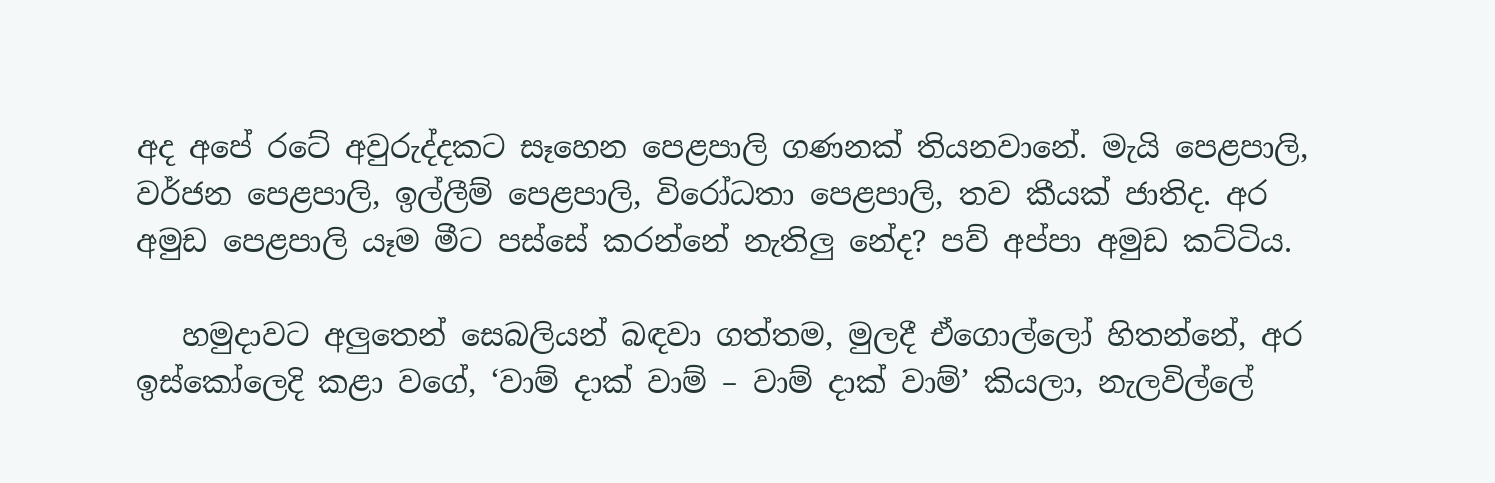අද අපේ රටේ අවුරුද්දකට සෑහෙන පෙළපාලි ගණනක් තියනවානේ. මැයි පෙළපාලි, වර්ජන පෙළපාලි, ඉල්ලීම් පෙළපාලි, විරෝධතා පෙළපාලි, තව කීයක් ජාතිද. අර අමුඩ පෙළපාලි යෑම මීට පස්සේ කරන්නේ නැතිලු නේද? පව් අප්පා අමුඩ කට්ටිය.

   හමුදාවට අලුතෙන් සෙබලියන් බඳවා ගත්තම, මුලදී ඒගොල්ලෝ හිතන්නේ, අර ඉස්කෝලෙදි කළා වගේ, ‘වාම් දාක් වාම් – වාම් දාක් වාම්’ කියලා, නැලවිල්ලේ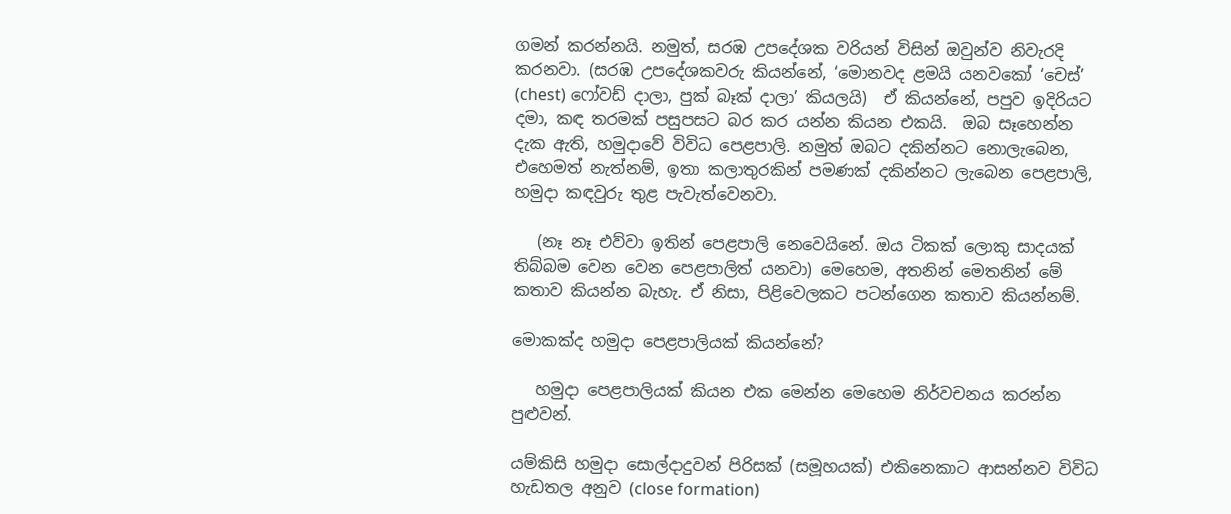ගමන් කරන්නයි. නමුත්, සරඹ උපදේශක වරියන් විසින් ඔවුන්ව නිවැරදි කරනවා. (සරඹ උපදේශකවරු කියන්නේ, ‘මොනවද ළමයි යනවකෝ ‘චෙස්’ (chest) ෆෝවඩ් දාලා, පුක් බෑක් දාලා’ කියලයි)  ඒ කියන්නේ, පපුව ඉදිරියට දමා, කඳ තරමක් පසුපසට බර කර යන්න කියන එකයි.  ඔබ සෑහෙන්න දැක ඇති, හමුදාවේ විවිධ පෙළපාලි. නමුත් ඔබට දකින්නට නොලැබෙන, එහෙමත් නැත්නම්, ඉතා කලාතුරකින් පමණක් දකින්නට ලැබෙන පෙළපාලි, හමුදා කඳවුරු තුළ පැවැත්වෙනවා.

   (නෑ නෑ එව්වා ඉතින් පෙළපාලි නෙවෙයිනේ. ඔය ටිකක් ලොකු සාදයක් තිබ්බම වෙන වෙන පෙළපාලිත් යනවා) මෙහෙම, අතනින් මෙතනින් මේ කතාව කියන්න බැහැ. ඒ නිසා, පිළිවෙලකට පටන්ගෙන කතාව කියන්නම්.

මොකක්ද හමුදා පෙළපාලියක් කියන්නේ?

   හමුදා පෙළපාලියක් කියන එක මෙන්න මෙහෙම නිර්වචනය කරන්න පුළුවන්.

යම්කිසි හමුදා සොල්දාදුවන් පිරිසක් (සමූහයක්) එකිනෙකාට ආසන්නව විවිධ හැඩතල අනුව (close formation)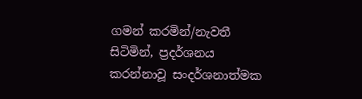ගමන් කරමින්/නැවතී සිටිමින්, ප්‍රදර්ශනය කරන්නාවූ සංදර්ශනාත්මක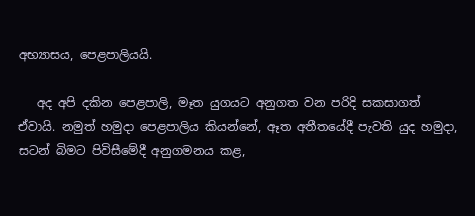අභ්‍යාසය, පෙළපාලියයි.

   අද අපි දකින පෙළපාලි, මෑත යුගයට අනුගත වන පරිදි සකසාගත් ඒවායි. නමුත් හමුදා පෙළපාලිය කියන්නේ, ඈත අතීතයේදී පැවති යුද හමුදා, සටන් බිමට පිවිසීමේදී අනුගමනය කළ,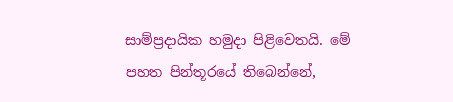සාම්ප්‍රදායික හමුදා පිළිවෙතයි. මේ පහත පින්තූරයේ තිබෙන්නේ,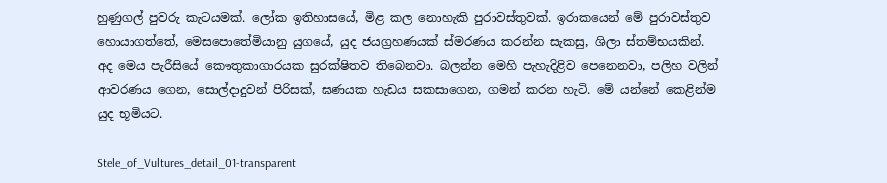හුණුගල් පුවරු කැටයමක්. ලෝක ඉතිහාසයේ, මිළ කල නොහැකි පුරාවස්තුවක්. ඉරාකයෙන් මේ පුරාවස්තුව හොයාගත්තේ, මෙසපොතේමියානු යුගයේ, යුද ජයග්‍රහණයක් ස්මරණය කරන්න සැකසු, ශිලා ස්තම්භයකින්. අද මෙය පැරීසියේ කෞතුකාගාරයක සුරක්ෂිතව තිබෙනවා. බලන්න මෙහි පැහැදිළිව පෙනෙනවා, පලිහ වලින් ආවරණය ගෙන, සොල්දාදුවන් පිරිසක්, ඝණයක හැඩය සකසාගෙන, ගමන් කරන හැටි. මේ යන්නේ කෙළින්ම යුද භූමියට.

Stele_of_Vultures_detail_01-transparent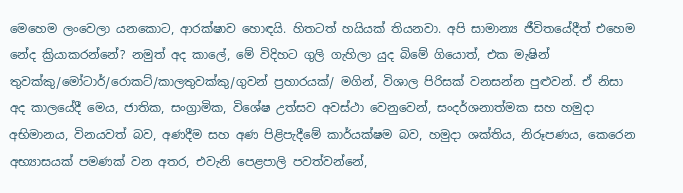මෙහෙම ලංවෙලා යනකොට, ආරක්ෂාව හොඳයි. හිතටත් හයියක් තියනවා. අපි සාමාන්‍ය ජීවිතයේදීත් එහෙම නේද ක්‍රියාකරන්නේ? නමුත් අද කාලේ, මේ විදිහට ගුලි ගැහිලා යුද බිමේ ගියොත්, එක මැෂින් තුවක්කු/මෝටාර්/රොකට්/කාලතුවක්කු/ගුවන් ප්‍රහාරයක්/ මගින්, විශාල පිරිසක් වනසන්න පුළුවන්. ඒ නිසා අද කාලයේදී මෙය, ජාතික, සංග්‍රාමික, විශේෂ උත්සව අවස්ථා වෙනුවෙන්, සංදර්ශනාත්මක සහ හමුදා අභිමානය, විනයවත් බව, අණදීම සහ අණ පිළිපැදීමේ කාර්යක්ෂම බව, හමුදා ශක්තිය, නිරූපණය, කෙරෙන අභ්‍යාසයක් පමණක් වන අතර, එවැනි පෙළපාලි පවත්වන්නේ,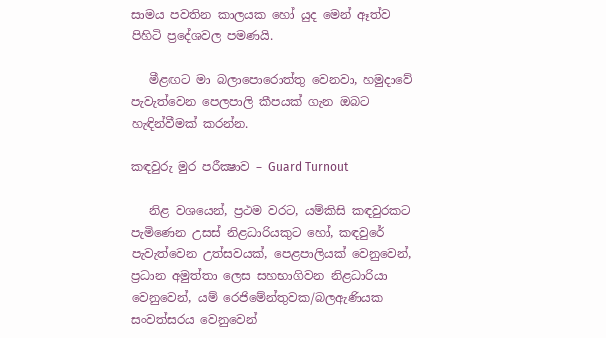සාමය පවතින කාලයක හෝ යුද මෙන් ඈත්ව පිහිටි ප්‍රදේශවල පමණයි.

   මීළඟට මා බලාපොරොත්තු වෙනවා, හමුදාවේ පැවැත්වෙන පෙලපාලි කීපයක් ගැන ඔබට හැඳින්වීමක් කරන්න.

කඳවුරු මුර පරීක්‍ෂාව – Guard Turnout

   නිළ වශයෙන්, ප්‍රථම වරට, යම්කිසි කඳවුරකට පැමිණෙන උසස් නිළධාරියකුට හෝ, කඳවුරේ පැවැත්වෙන උත්සවයක්, පෙළපාලියක් වෙනුවෙන්, ප්‍රධාන අමුත්තා ලෙස සහභාගිවන නිළධාරියා වෙනුවෙන්, යම් රෙජිමේන්තුවක/බලඇණියක සංවත්සරය වෙනුවෙන්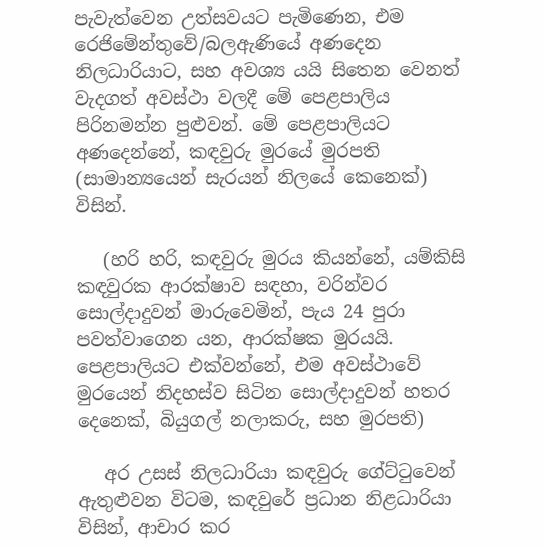පැවැත්වෙන උත්සවයට පැමිණෙන, එම රෙජිමේන්තුවේ/බලඇණියේ අණදෙන නිලධාරියාට, සහ අවශ්‍ය යයි සිතෙන වෙනත් වැදගත් අවස්ථා වලදී මේ පෙළපාලිය පිරිනමන්න පුළුවන්. මේ පෙළපාලියට අණදෙන්නේ, කඳවුරු මුරයේ මුරපති (සාමාන්‍යයෙන් සැරයන් නිලයේ කෙනෙක්) විසින්.

   (හරි හරි, කඳවුරු මුරය කියන්නේ, යම්කිසි කඳවුරක ආරක්ෂාව සඳහා, වරින්වර සොල්දාදුවන් මාරුවෙමින්, පැය 24 පුරා පවත්වාගෙන යන, ආරක්ෂක මුරයයි. පෙළපාලියට එක්වන්නේ, එම අවස්ථාවේ මුරයෙන් නිදහස්ව සිටින සොල්දාදුවන් හතර දෙනෙක්, බියුගල් නලාකරු, සහ මුරපති)

   අර උසස් නිලධාරියා කඳවුරු ගේට්ටුවෙන් ඇතුළුවන විටම, කඳවුරේ ප්‍රධාන නිළධාරියා විසින්, ආචාර කර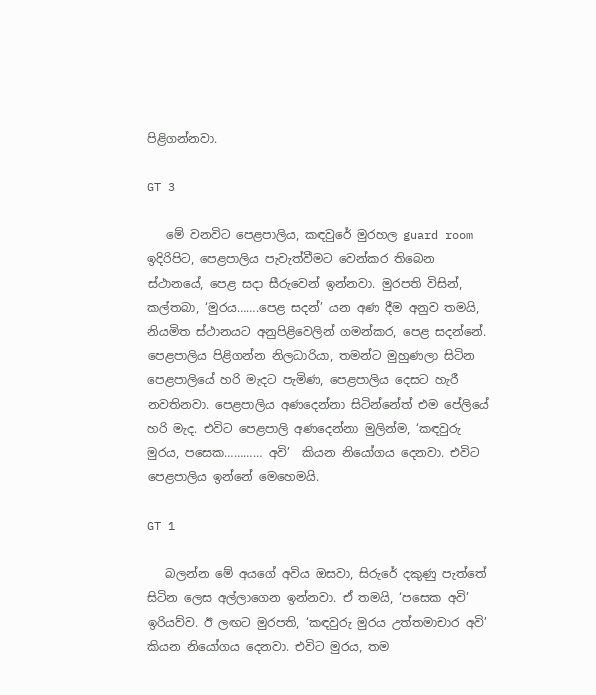පිළිගන්නවා.

GT 3

   මේ වනවිට පෙළපාලිය, කඳවුරේ මුරහල guard room ඉදිරිපිට, පෙළපාලිය පැවැත්වීමට වෙන්කර තිබෙන ස්ථානයේ, පෙළ සදා සීරුවෙන් ඉන්නවා. මුරපති විසින්, කල්තබා, ‘මුරය…….පෙළ සදන්’ යන අණ දීම අනුව තමයි, නියමිත ස්ථානයට අනුපිළිවෙලින් ගමන්කර, පෙළ සදන්නේ. පෙළපාලිය පිළිගන්න නිලධාරියා, තමන්ට මුහුණලා සිටින පෙළපාලියේ හරි මැදට පැමිණ, පෙළපාලිය දෙසට හැරී නවතිනවා. පෙළපාලිය අණදෙන්නා සිටින්නේත් එම පේලියේ හරි මැද. එවිට පෙළපාලි අණදෙන්නා මුලින්ම, ‘කඳවුරු මුරය, පසෙක………… අවි’  කියන නියෝගය දෙනවා. එවිට පෙළපාලිය ඉන්නේ මෙහෙමයි.

GT 1

   බලන්න මේ අයගේ අවිය ඔසවා, සිරුරේ දකුණු පැත්තේ සිටින ලෙස අල්ලාගෙන ඉන්නවා. ඒ තමයි, ‘පසෙක අවි’ ඉරියව්ව. ඊ ලඟට මුරපති, ‘කඳවුරු මුරය උත්තමාචාර අවි’ කියන නියෝගය දෙනවා. එවිට මුරය, තම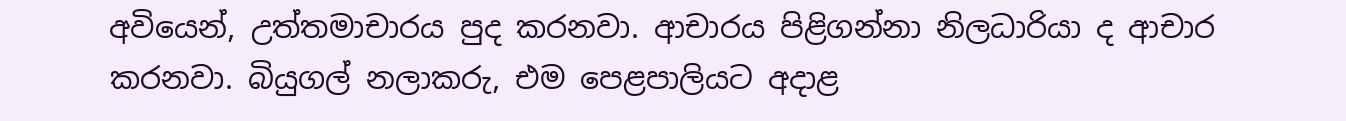අවියෙන්, උත්තමාචාරය පුද කරනවා. ආචාරය පිළිගන්නා නිලධාරියා ද ආචාර කරනවා. බියුගල් නලාකරු, එම පෙළපාලියට අදාළ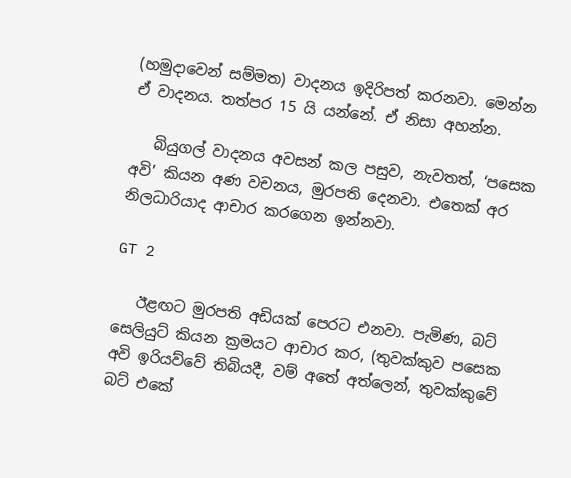(හමුදාවෙන් සම්මත) වාදනය ඉදිරිපත් කරනවා. මෙන්න ඒ වාදනය. තත්පර 15 යි යන්නේ. ඒ නිසා අහන්න.

   බියුගල් වාදනය අවසන් කල පසුව, නැවතත්, ‘පසෙක අවි’ කියන අණ වචනය, මුරපති දෙනවා. එතෙක් අර නිලධාරියාද ආචාර කරගෙන ඉන්නවා.

GT 2

   ඊළඟට මුරපති අඩියක් පෙරට එනවා. පැමිණ, බට් සෙලියුට් කියන ක්‍රමයට ආචාර කර, (තුවක්කුව පසෙක අවි ඉරියව්වේ තිබියදී, වම් අතේ අත්ලෙන්, තුවක්කුවේ බට් එකේ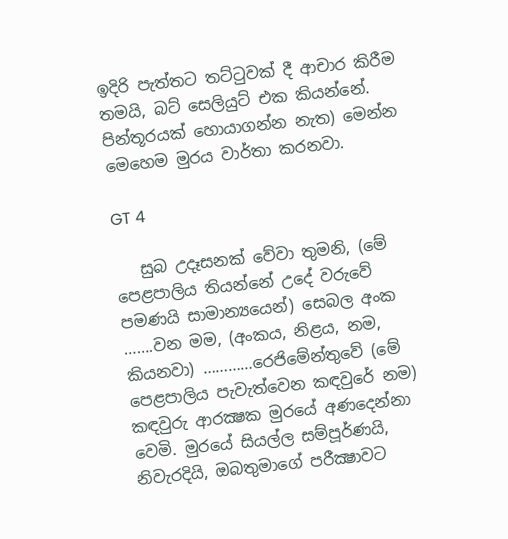ඉදිරි පැත්තට තට්ටුවක් දී ආචාර කිරීම තමයි, බට් සෙලියුට් එක කියන්නේ. පින්තූරයක් හොයාගන්න නැත) මෙන්න මෙහෙම මුරය වාර්තා කරනවා.

GT 4

   සුබ උදෑසනක් වේවා තුමනි, (මේ පෙළපාලිය තියන්නේ උදේ වරුවේ පමණයි සාමාන්‍යයෙන්) සෙබල අංක …….වන මම, (අංකය, නිළය, නම, කියනවා) …………රෙජිමේන්තුවේ (මේ පෙළපාලිය පැවැත්වෙන කඳවුරේ නම) කඳවුරු ආරක්‍ෂක මුරයේ අණදෙන්නා වෙමි. මුරයේ සියල්ල සම්පූර්ණයි, නිවැරදියි, ඔබතුමාගේ පරීක්‍ෂාවට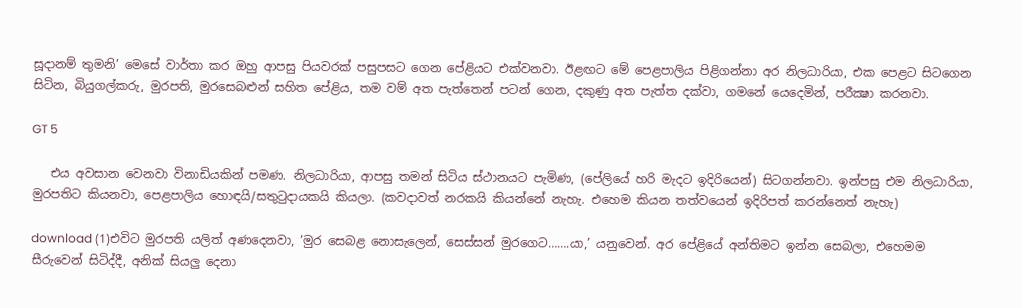සූදානම් තුමනි’ මෙසේ වාර්තා කර ඔහු ආපසු පියවරක් පසුපසට ගෙන පේළියට එක්වනවා. ඊළඟට මේ පෙළපාලිය පිළිගන්නා අර නිලධාරියා, එක පෙළට සිටගෙන සිටින, බියුගල්කරු, මුරපති, මුරසෙබළුන් සහිත පේළිය, තම වම් අත පැත්තෙන් පටන් ගෙන, දකුණු අත පැත්ත දක්වා, ගමනේ යෙදෙමින්, පරීක්‍ෂා කරනවා.

GT 5

   එය අවසාන වෙනවා විනාඩියකින් පමණ. නිලධාරියා, ආපසු තමන් සිටිය ස්ථානයට පැමිණ, (පේලියේ හරි මැදට ඉදිරියෙන්) සිටගන්නවා. ඉන්පසු එම නිලධාරියා, මුරපතිට කියනවා, පෙළපාලිය හොඳයි/සතුටුදායකයි කියලා. (කවදාවත් නරකයි කියන්නේ නැහැ. එහෙම කියන තත්වයෙන් ඉදිරිපත් කරන්නෙත් නැහැ)

download (1)එවිට මුරපති යලිත් අණදෙනවා, ‘මුර සෙබළ නොසැලෙන්, සෙස්සන් මුරගෙට…….යා,’ යනුවෙන්. අර පේළියේ අන්තිමට ඉන්න සෙබලා, එහෙමම සීරුවෙන් සිටිද්දී, අනික් සියලු දෙනා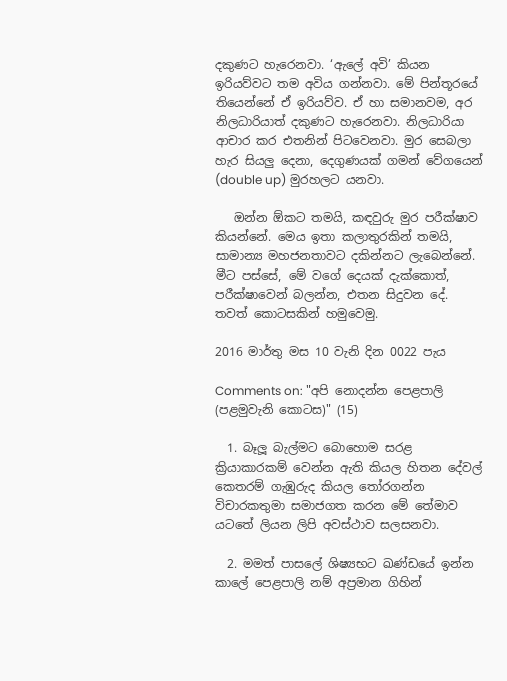දකුණට හැරෙනවා. ‘ඇලේ අවි’ කියන ඉරියව්වට තම අවිය ගන්නවා. මේ පින්තූරයේ තියෙන්නේ ඒ ඉරියව්ව. ඒ හා සමානවම, අර නිලධාරියාත් දකුණට හැරෙනවා. නිලධාරියා ආචාර කර එතනින් පිටවෙනවා. මුර සෙබලා හැර සියලු දෙනා, දෙගුණයක් ගමන් වේගයෙන් (double up) මුරහලට යනවා.

   ඔන්න ඕකට තමයි, කඳවුරු මුර පරීක්ෂාව කියන්නේ. මෙය ඉතා කලාතුරකින් තමයි, සාමාන්‍ය මහජනතාවට දකින්නට ලැබෙන්නේ. මීට පස්සේ, මේ වගේ දෙයක් දැක්කොත්, පරීක්ෂාවෙන් බලන්න, එතන සිදුවන දේ. තවත් කොටසකින් හමුවෙමු.

2016 මාර්තු මස 10 වැනි දින 0022 පැය

Comments on: "අපි නොදන්න පෙළපාලි (පළමුවැනි කොටස)" (15)

  1. බෑලූ බැල්මට බොහොම සරළ ක්‍රියාකාරකම් වෙන්න ඇති කියල හිතන දේවල් කෙතරම් ගැඹුරුද කියල තෝරගන්න විචාරකතුමා සමාජගත කරන මේ තේමාව යටතේ ලියන ලිපි අවස්ථාව සලසනවා.

  2. මමත් පාසලේ ශිෂ්‍යභට ඛණ්ඩයේ ඉන්න කාලේ පෙළපාලි නම් අප්‍රමාන ගිහින්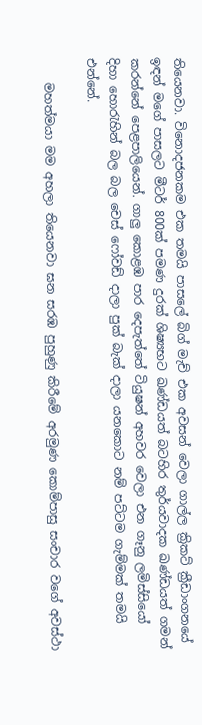තියෙනවා. විනොදජනකම එක තමයි පාසලේ බිග් මැච් එක අවසන් වෙලා ගාල්ල ක්‍රිකට් ක්‍රීඩාංගනයේ ඉඳන් මගේ පාසලට මීටර් 800ක් පමණ දුරක් ශිෂ්‍යභට ඛණ්ඩයත් බටහිර තුර්යවාදක ඛණ්ඩයත් ගමන් කරන්නේ පෙළපාලියෙන්. ගාලු කොළඹ පාර දෙපැත්තේ ටියුෂන් අහවර වෙලා එන ගෑනු ලමිස්සියෝ දිහා හොරැහින් බල බල චෙස් ෆෝවඩ් දාලා පුක් බැක් දාලා යනකොට නම් පට්ටම ගැම්මක් තමයි එන්නේ.

    මහත්මයා මම අහලා තියෙනවා ඝන සරඹ පුහුණු කිරීමේ අරමුණ කොම්පාසු සංචාර වගේ අවස්ථා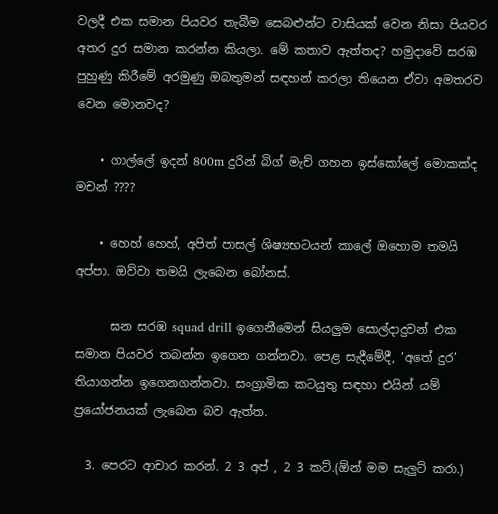වලදී එක සමාන පියවර තැබීම සෙබළුන්ට වාසියක් වෙන නිසා පියවර අතර දුර සමාන කරන්න කියලා. මේ කතාව ඇත්තද? හමුදාවේ සරඹ පුහුණු කිරීමේ අරමුණු ඔබතුමන් සඳහන් කරලා තියෙන ඒවා අමතරව වෙන මොනවද?

    • ගාල්ලේ ඉදන් 800m දුරින් බිග් මැච් ගහන ඉස්කෝලේ මොකක්ද මචන් ????

    • හෙහ් හෙහ්, අපිත් පාසල් ශිෂ්‍යභටයන් කාලේ ඔහොම තමයි අප්පා. ඔව්වා තමයි ලැබෙන බෝනස්.

      ඝන සරඹ squad drill ඉගෙනීමෙන් සියලුම සොල්දාදුවන් එක සමාන පියවර තබන්න ඉගෙන ගන්නවා. පෙළ සැදීමේදී, ‘අතේ දුර’ තියාගන්න ඉගෙනගන්නවා. සංග්‍රාමික කටයුතු සඳහා එයින් යම් ප්‍රයෝජනයක් ලැබෙන බව ඇත්ත.

  3. පෙරට ආචාර කරන්. 2 3 අප් , 2 3 කට්.(ඕන් මම සැලුට් කරා.)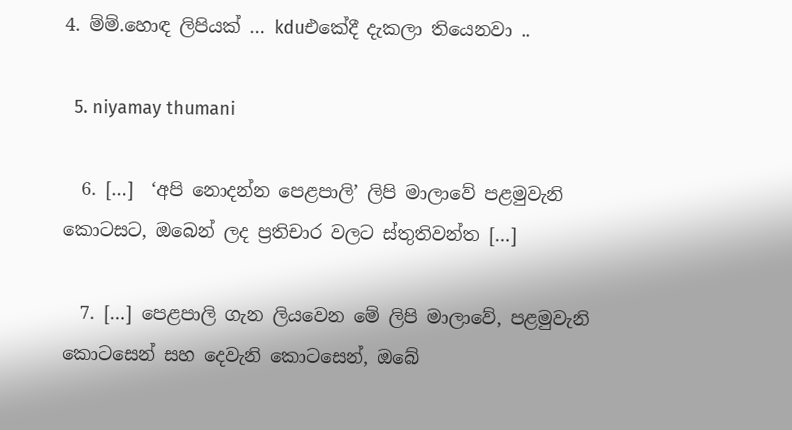4. ම්ම්.හොඳ ලිපියක් … kduඑකේදී දැකලා තියෙනවා ..

  5. niyamay thumani

  6. […]  ‘අපි නොදන්න පෙළපාලි’ ලිපි මාලාවේ පළමුවැනි කොටසට, ඔබෙන් ලද ප්‍රතිචාර වලට ස්තුතිවන්ත […]

  7. […] පෙළපාලි ගැන ලියවෙන මේ ලිපි මාලාවේ, පළමුවැනි කොටසෙන් සහ දෙවැනි කොටසෙන්, ඔබේ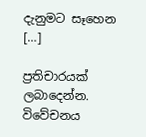දැනුමට සෑහෙන […]

ප්‍රතිචාරයක් ලබාදෙන්න. විවේචනය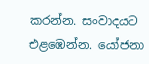කරන්න. සංවාදයට එළඹෙන්න. යෝජනා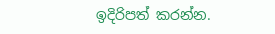ඉදිරිපත් කරන්න.